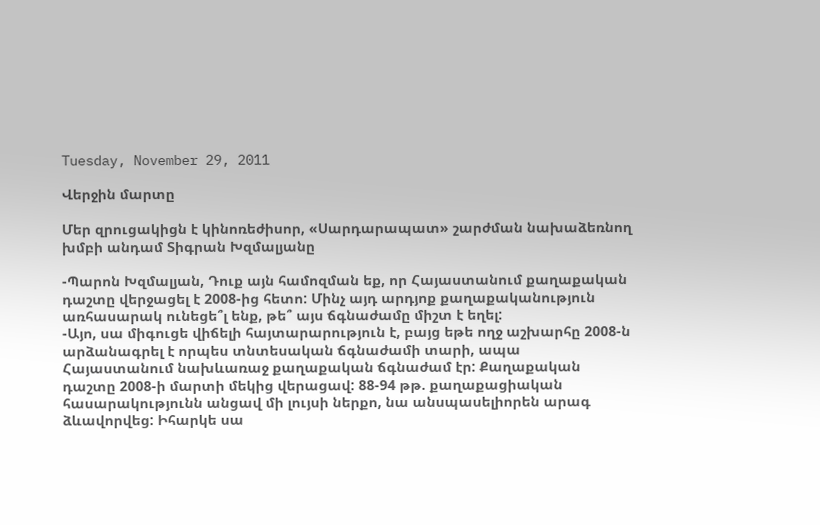Tuesday, November 29, 2011

Վերջին մարտը

Մեր զրուցակիցն է կինոռեժիսոր, «Սարդարապատ» շարժման նախաձեռնող խմբի անդամ Տիգրան Խզմալյանը

-Պարոն Խզմալյան, Դուք այն համոզման եք, որ Հայաստանում քաղաքական դաշտը վերջացել է 2008-ից հետո: Մինչ այդ արդյոք քաղաքականություն առհասարակ ունեցե՞լ ենք, թե՞ այս ճգնաժամը միշտ է եղել:
-Այո, սա միգուցե վիճելի հայտարարություն է, բայց եթե ողջ աշխարհը 2008-ն արձանագրել է որպես տնտեսական ճգնաժամի տարի, ապա Հայաստանում նախևառաջ քաղաքական ճգնաժամ էր: Քաղաքական դաշտը 2008-ի մարտի մեկից վերացավ: 88-94 թթ. քաղաքացիական հասարակությունն անցավ մի լույսի ներքո, նա անսպասելիորեն արագ ձևավորվեց: Իհարկե սա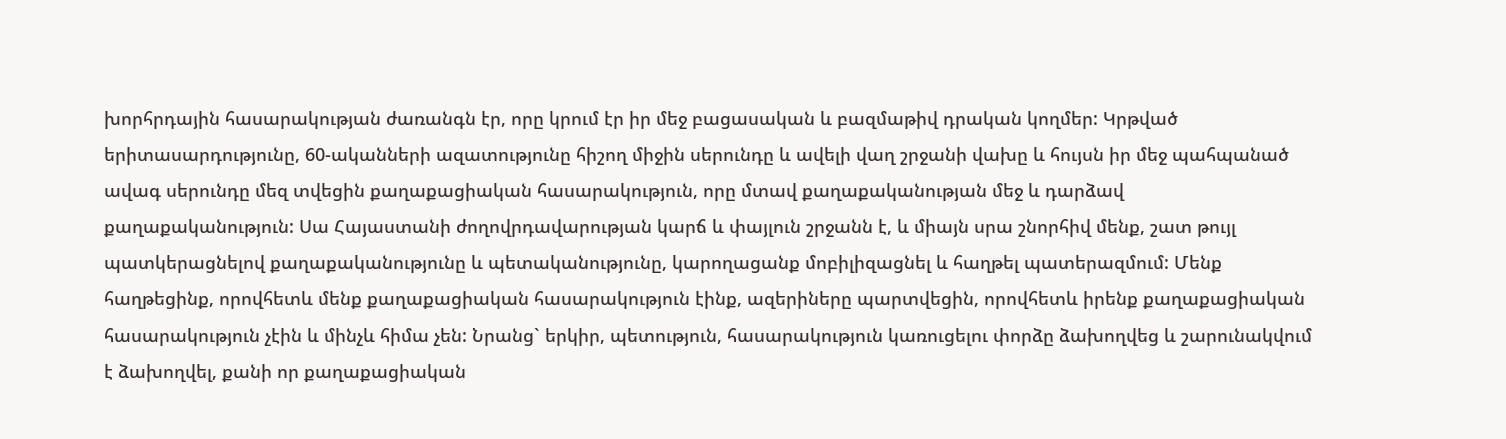խորհրդային հասարակության ժառանգն էր, որը կրում էր իր մեջ բացասական և բազմաթիվ դրական կողմեր: Կրթված երիտասարդությունը, 60-ականների ազատությունը հիշող միջին սերունդը և ավելի վաղ շրջանի վախը և հույսն իր մեջ պահպանած ավագ սերունդը մեզ տվեցին քաղաքացիական հասարակություն, որը մտավ քաղաքականության մեջ և դարձավ քաղաքականություն: Սա Հայաստանի ժողովրդավարության կարճ և փայլուն շրջանն է, և միայն սրա շնորհիվ մենք, շատ թույլ պատկերացնելով քաղաքականությունը և պետականությունը, կարողացանք մոբիլիզացնել և հաղթել պատերազմում: Մենք հաղթեցինք, որովհետև մենք քաղաքացիական հասարակություն էինք, ազերիները պարտվեցին, որովհետև իրենք քաղաքացիական հասարակություն չէին և մինչև հիմա չեն: Նրանց` երկիր, պետություն, հասարակություն կառուցելու փորձը ձախողվեց և շարունակվում է ձախողվել, քանի որ քաղաքացիական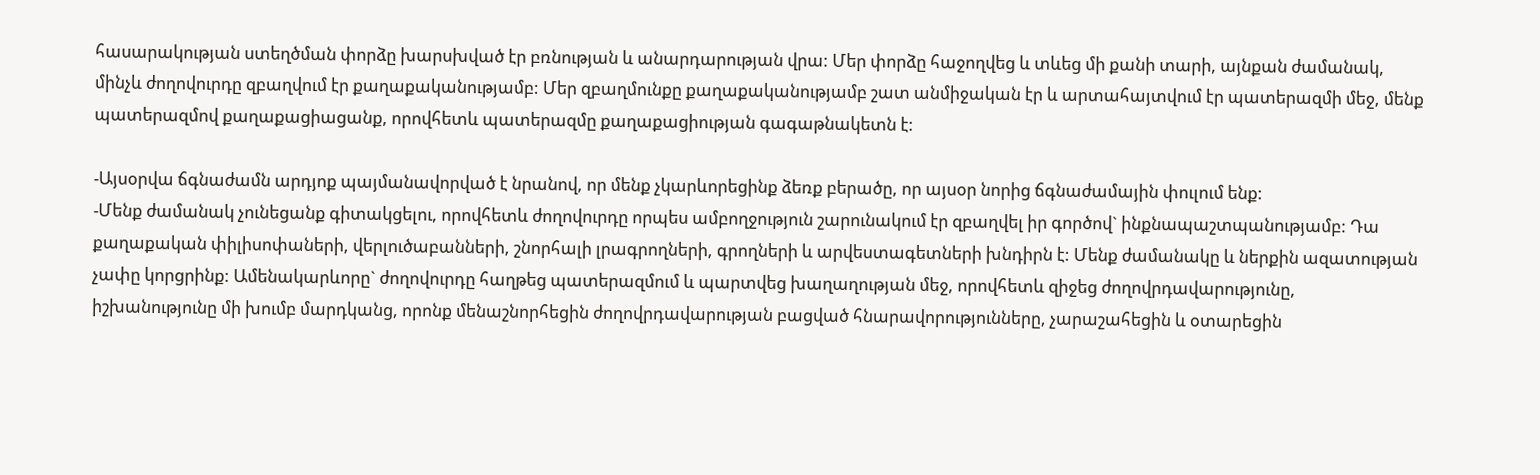հասարակության ստեղծման փորձը խարսխված էր բռնության և անարդարության վրա: Մեր փորձը հաջողվեց և տևեց մի քանի տարի, այնքան ժամանակ, մինչև ժողովուրդը զբաղվում էր քաղաքականությամբ: Մեր զբաղմունքը քաղաքականությամբ շատ անմիջական էր և արտահայտվում էր պատերազմի մեջ, մենք պատերազմով քաղաքացիացանք, որովհետև պատերազմը քաղաքացիության գագաթնակետն է:

-Այսօրվա ճգնաժամն արդյոք պայմանավորված է նրանով, որ մենք չկարևորեցինք ձեռք բերածը, որ այսօր նորից ճգնաժամային փուլում ենք:
-Մենք ժամանակ չունեցանք գիտակցելու, որովհետև ժողովուրդը որպես ամբողջություն շարունակում էր զբաղվել իր գործով` ինքնապաշտպանությամբ: Դա քաղաքական փիլիսոփաների, վերլուծաբանների, շնորհալի լրագրողների, գրողների և արվեստագետների խնդիրն է: Մենք ժամանակը և ներքին ազատության չափը կորցրինք: Ամենակարևորը` ժողովուրդը հաղթեց պատերազմում և պարտվեց խաղաղության մեջ, որովհետև զիջեց ժողովրդավարությունը, իշխանությունը մի խումբ մարդկանց, որոնք մենաշնորհեցին ժողովրդավարության բացված հնարավորությունները, չարաշահեցին և օտարեցին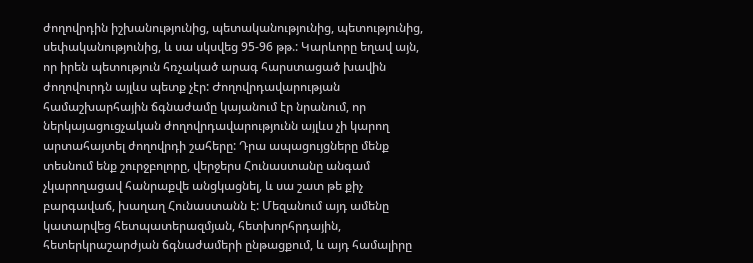ժողովրդին իշխանությունից, պետականությունից, պետությունից, սեփականությունից, և սա սկսվեց 95-96 թթ.: Կարևորը եղավ այն, որ իրեն պետություն հռչակած արագ հարստացած խավին ժողովուրդն այլևս պետք չէր: Ժողովրդավարության համաշխարհային ճգնաժամը կայանում էր նրանում, որ ներկայացուցչական ժողովրդավարությունն այլևս չի կարող արտահայտել ժողովրդի շահերը: Դրա ապացույցները մենք տեսնում ենք շուրջբոլորը, վերջերս Հունաստանը անգամ չկարողացավ հանրաքվե անցկացնել, և սա շատ թե քիչ բարգավաճ, խաղաղ Հունաստանն է: Մեզանում այդ ամենը կատարվեց հետպատերազմյան, հետխորհրդային, հետերկրաշարժյան ճգնաժամերի ընթացքում, և այդ համալիրը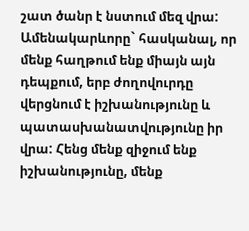շատ ծանր է նստում մեզ վրա: Ամենակարևորը` հասկանալ, որ մենք հաղթում ենք միայն այն դեպքում, երբ ժողովուրդը վերցնում է իշխանությունը և պատասխանատվությունը իր վրա: Հենց մենք զիջում ենք իշխանությունը, մենք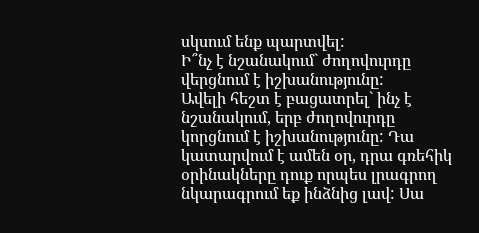սկսում ենք պարտվել:
Ի՞նչ է նշանակում` ժողովուրդը վերցնում է իշխանությունը:
Ավելի հեշտ է բացատրել` ինչ է նշանակում, երբ ժողովուրդը կորցնում է իշխանությունը: Դա կատարվում է ամեն օր, դրա գռեհիկ օրինակները դուք որպես լրագրող նկարագրում եք ինձնից լավ: Սա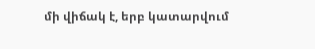մի վիճակ է, երբ կատարվում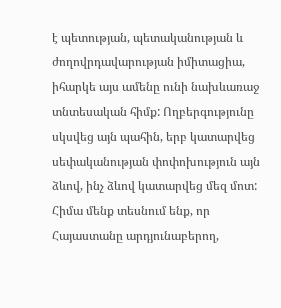է պետության, պետականության և ժողովրդավարության իմիտացիա, իհարկե այս ամենը ունի նախևառաջ տնտեսական հիմք: Ողբերգությունը սկսվեց այն պահին, երբ կատարվեց սեփականության փոփոխություն այն ձևով, ինչ ձևով կատարվեց մեզ մոտ: Հիմա մենք տեսնում ենք, որ Հայաստանը արդյունաբերող,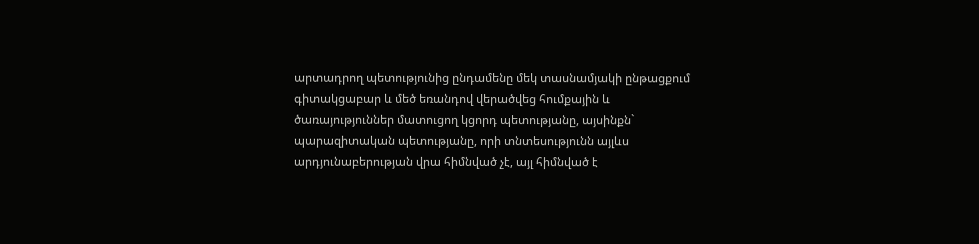արտադրող պետությունից ընդամենը մեկ տասնամյակի ընթացքում գիտակցաբար և մեծ եռանդով վերածվեց հումքային և ծառայություններ մատուցող կցորդ պետությանը, այսինքն` պարազիտական պետությանը, որի տնտեսությունն այլևս արդյունաբերության վրա հիմնված չէ, այլ հիմնված է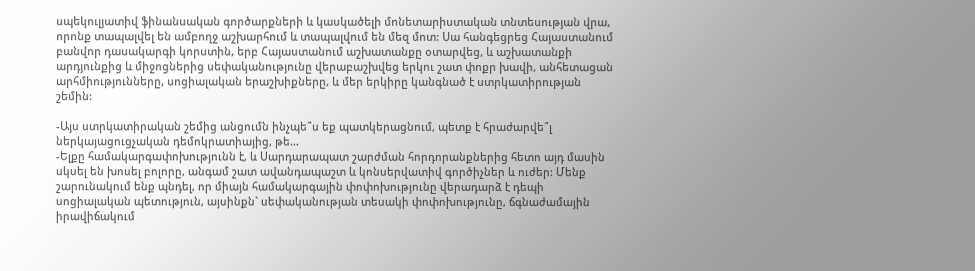սպեկուլյատիվ ֆինանսական գործարքների և կասկածելի մոնետարիստական տնտեսության վրա, որոնք տապալվել են ամբողջ աշխարհում և տապալվում են մեզ մոտ: Սա հանգեցրեց Հայաստանում բանվոր դասակարգի կորստին, երբ Հայաստանում աշխատանքը օտարվեց, և աշխատանքի արդյունքից և միջոցներից սեփականությունը վերաբաշխվեց երկու շատ փոքր խավի, անհետացան արհմիությունները, սոցիալական երաշխիքները, և մեր երկիրը կանգնած է ստրկատիրության շեմին:

-Այս ստրկատիրական շեմից անցումն ինչպե՞ս եք պատկերացնում, պետք է հրաժարվե՞լ ներկայացուցչական դեմոկրատիայից, թե…
-Ելքը համակարգափոխությունն է, և Սարդարապատ շարժման հորդորանքներից հետո այդ մասին սկսել են խոսել բոլորը, անգամ շատ ավանդապաշտ և կոնսերվատիվ գործիչներ և ուժեր: Մենք շարունակում ենք պնդել, որ միայն համակարգային փոփոխությունը վերադարձ է դեպի սոցիալական պետություն, այսինքն` սեփականության տեսակի փոփոխությունը, ճգնաժամային իրավիճակում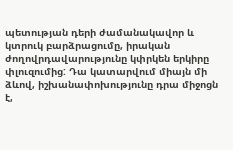պետության դերի ժամանակավոր և կտրուկ բարձրացումը, իրական ժողովրդավարությունը կփրկեն երկիրը փլուզումից: Դա կատարվում միայն մի ձևով, իշխանափոխությունը դրա միջոցն է,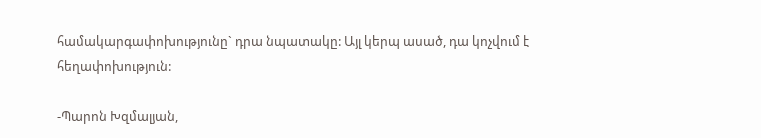համակարգափոխությունը` դրա նպատակը: Այլ կերպ ասած, դա կոչվում է հեղափոխություն:

-Պարոն Խզմալյան,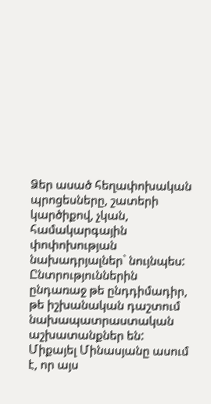Ձեր ասած հեղափոխական պրոցեսները, շատերի կարծիքով, չկան, համակարգային փոփոխության նախադրյալներ` նույնպես: Ընտրություններին ընդառաջ թե ընդդիմադիր, թե իշխանական դաշտում նախապատրաստական աշխատանքներ են: Միքայել Մինասյանը ասում է, որ այս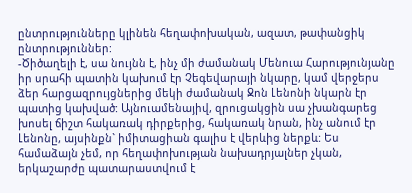ընտրությունները կլինեն հեղափոխական, ազատ, թափանցիկ ընտրություններ:
-Ծիծաղելի է, սա նույնն է, ինչ մի ժամանակ Մենուա Հարությունյանը իր սրահի պատին կախում էր Չեգեվարայի նկարը, կամ վերջերս ձեր հարցազրույցներից մեկի ժամանակ Ջոն Լենոնի նկարն էր պատից կախված: Այնուամենայիվ, զրուցակցին սա չխանգարեց խոսել ճիշտ հակառակ դիրքերից, հակառակ նրան, ինչ անում էր Լենոնը, այսինքն` իմիտացիան գալիս է վերևից ներքև: Ես համաձայն չեմ, որ հեղափոխության նախադրյալներ չկան, երկաշարժը պատարաստվում է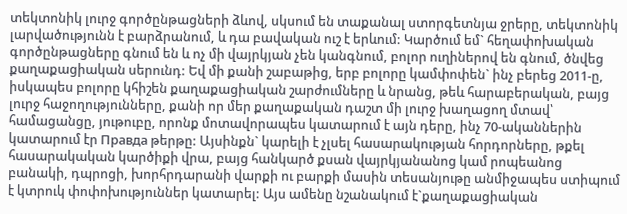տեկտոնիկ լուրջ գործընթացների ձևով, սկսում են տաքանալ ստորգետնյա ջրերը, տեկտոնիկ լարվածությունն է բարձրանում, և դա բավական ուշ է երևում: Կարծում եմ` հեղափոխական գործընթացները գնում են և ոչ մի վայրկյան չեն կանգնում, բոլոր ուղիներով են գնում, ծնվեց քաղաքացիական սերունդ: Եվ մի քանի շաբաթից, երբ բոլորը կամփոփեն` ինչ բերեց 2011-ը, իսկապես բոլորը կհիշեն քաղաքացիական շարժումները և նրանց, թեև հարաբերական, բայց լուրջ հաջողությունները, քանի որ մեր քաղաքական դաշտ մի լուրջ խաղացող մտավ՝ համացանցը, յութուբը, որոնք մոտավորապես կատարում է այն դերը, ինչ 70-ականներին կատարում էր Правда թերթը: Այսինքն` կարելի է չլսել հասարակության հորդորները, թքել հասարակական կարծիքի վրա, բայց հանկարծ քսան վայրկյանանոց կամ րոպեանոց բանակի, դպրոցի, խորհրդարանի վարքի ու բարքի մասին տեսանյութը անմիջապես ստիպում է կտրուկ փոփոխություններ կատարել: Այս ամենը նշանակում է`քաղաքացիական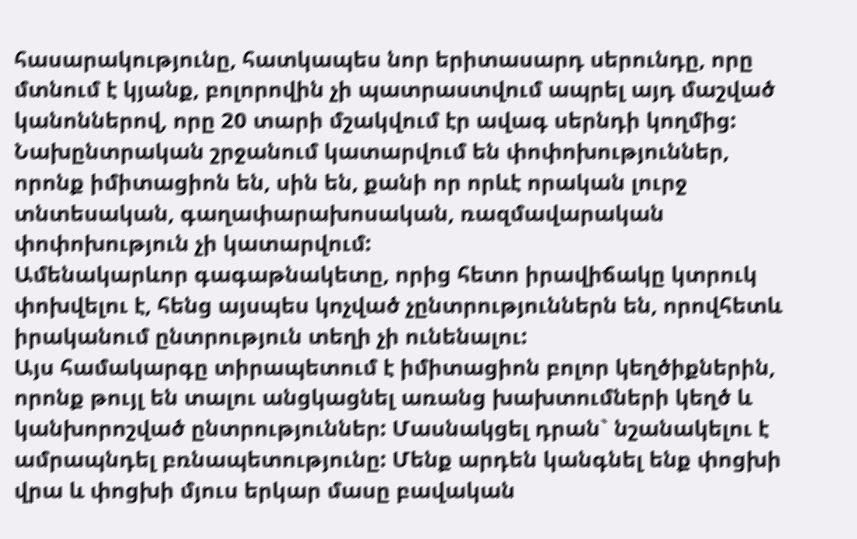հասարակությունը, հատկապես նոր երիտասարդ սերունդը, որը մտնում է կյանք, բոլորովին չի պատրաստվում ապրել այդ մաշված կանոններով, որը 20 տարի մշակվում էր ավագ սերնդի կողմից: Նախընտրական շրջանում կատարվում են փոփոխություններ, որոնք իմիտացիոն են, սին են, քանի որ որևէ որական լուրջ տնտեսական, գաղափարախոսական, ռազմավարական փոփոխություն չի կատարվում:
Ամենակարևոր գագաթնակետը, որից հետո իրավիճակը կտրուկ փոխվելու է, հենց այսպես կոչված չընտրություններն են, որովհետև իրականում ընտրություն տեղի չի ունենալու:
Այս համակարգը տիրապետում է իմիտացիոն բոլոր կեղծիքներին, որոնք թույլ են տալու անցկացնել առանց խախտումների կեղծ և կանխորոշված ընտրություններ: Մասնակցել դրան` նշանակելու է ամրապնդել բռնապետությունը: Մենք արդեն կանգնել ենք փոցխի վրա և փոցխի մյուս երկար մասը բավական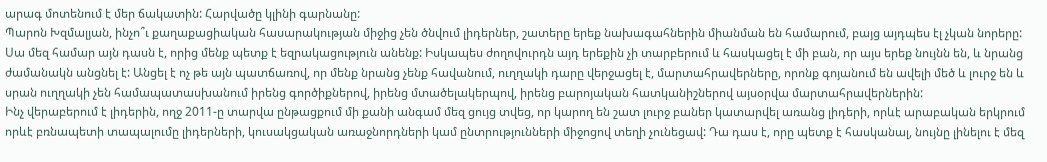արագ մոտենում է մեր ճակատին: Հարվածը կլինի գարնանը:
Պարոն Խզմալյան, ինչո՞ւ քաղաքացիական հասարակության միջից չեն ծնվում լիդերներ, շատերը երեք նախագահներին միանման են համարում, բայց այդպես էլ չկան նորերը:
Սա մեզ համար այն դասն է, որից մենք պետք է եզրակացություն անենք: Իսկապես ժողովուրդն այդ երեքին չի տարբերում և հասկացել է մի բան, որ այս երեք նույնն են, և նրանց ժամանակն անցնել է: Անցել է ոչ թե այն պատճառով, որ մենք նրանց չենք հավանում, ուղղակի դարը վերջացել է, մարտահրավերները, որոնք գոյանում են ավելի մեծ և լուրջ են և սրան ուղղակի չեն համապատասխանում իրենց գործիքներով, իրենց մտածելակերպով, իրենց բարոյական հատկանիշներով այսօրվա մարտահրավերներին:
Ինչ վերաբերում է լիդերին, ողջ 2011-ը տարվա ընթացքում մի քանի անգամ մեզ ցույց տվեց, որ կարող են շատ լուրջ բաներ կատարվել առանց լիդերի, որևէ արաբական երկրում որևէ բռնապետի տապալումը լիդերների, կուսակցական առաջնորդների կամ ընտրությունների միջոցով տեղի չունեցավ: Դա դաս է, որը պետք է հասկանալ, նույնը լինելու է մեզ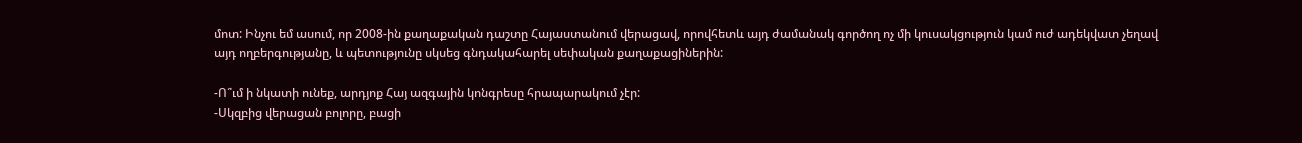մոտ: Ինչու եմ ասում, որ 2008-ին քաղաքական դաշտը Հայաստանում վերացավ, որովհետև այդ ժամանակ գործող ոչ մի կուսակցություն կամ ուժ ադեկվատ չեղավ այդ ողբերգությանը, և պետությունը սկսեց գնդակահարել սեփական քաղաքացիներին:

-Ո՞ւմ ի նկատի ունեք, արդյոք Հայ ազգային կոնգրեսը հրապարակում չէր:
-Սկզբից վերացան բոլորը, բացի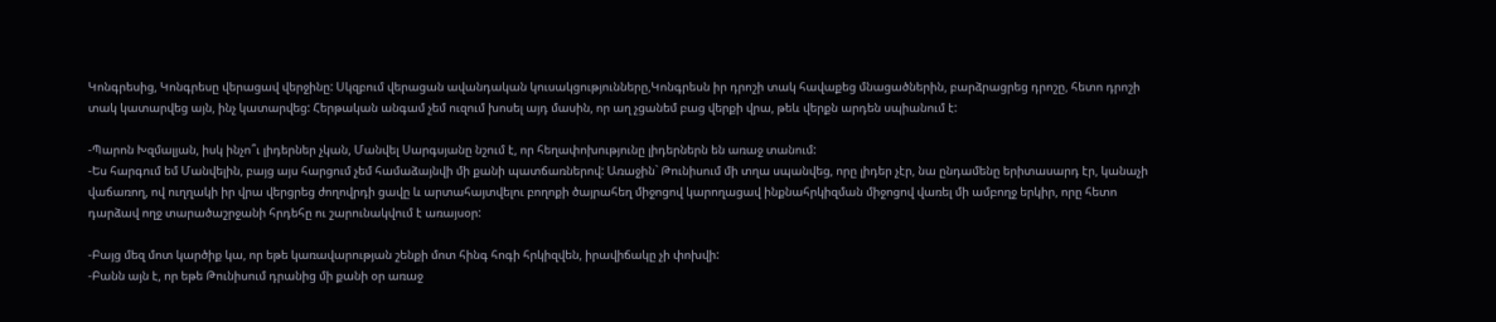Կոնգրեսից, Կոնգրեսը վերացավ վերջինը: Սկզբում վերացան ավանդական կուսակցությունները,Կոնգրեսն իր դրոշի տակ հավաքեց մնացածներին, բարձրացրեց դրոշը, հետո դրոշի տակ կատարվեց այն, ինչ կատարվեց: Հերթական անգամ չեմ ուզում խոսել այդ մասին, որ աղ չցանեմ բաց վերքի վրա, թեև վերքն արդեն սպիանում է:

-Պարոն Խզմալյան, իսկ ինչո՞ւ լիդերներ չկան, Մանվել Սարգսյանը նշում է, որ հեղափոխությունը լիդերներն են առաջ տանում:
-Ես հարգում եմ Մանվելին, բայց այս հարցում չեմ համաձայնվի մի քանի պատճառներով: Առաջին` Թունիսում մի տղա սպանվեց, որը լիդեր չէր, նա ընդամենը երիտասարդ էր, կանաչի վաճառող, ով ուղղակի իր վրա վերցրեց ժողովրդի ցավը և արտահայտվելու բողոքի ծայրահեղ միջոցով կարողացավ ինքնահրկիզման միջոցով վառել մի ամբողջ երկիր, որը հետո դարձավ ողջ տարածաշրջանի հրդեհը ու շարունակվում է առայսօր:

-Բայց մեզ մոտ կարծիք կա, որ եթե կառավարության շենքի մոտ հինգ հոգի հրկիզվեն, իրավիճակը չի փոխվի:
-Բանն այն է, որ եթե Թունիսում դրանից մի քանի օր առաջ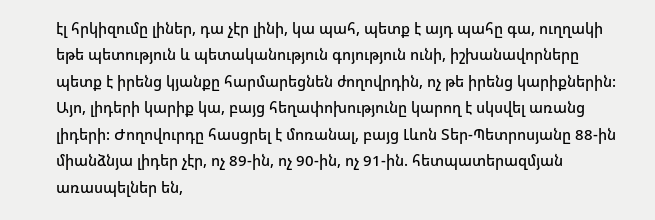էլ հրկիզումը լիներ, դա չէր լինի, կա պահ, պետք է այդ պահը գա, ուղղակի եթե պետություն և պետականություն գոյություն ունի, իշխանավորները պետք է իրենց կյանքը հարմարեցնեն ժողովրդին, ոչ թե իրենց կարիքներին: Այո, լիդերի կարիք կա, բայց հեղափոխությունը կարող է սկսվել առանց լիդերի: Ժողովուրդը հասցրել է մոռանալ, բայց Լևոն Տեր-Պետրոսյանը 88-ին միանձնյա լիդեր չէր, ոչ 89-ին, ոչ 90-ին, ոչ 91-ին. հետպատերազմյան առասպելներ են,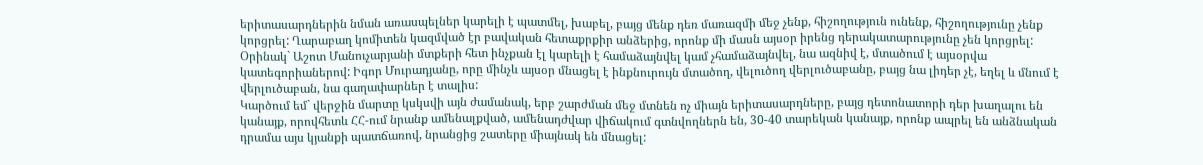երիտասարդներին նման առասպելներ կարելի է պատմել, խաբել, բայց մենք դեռ մառազմի մեջ չենք, հիշողություն ունենք, հիշողությունը չենք կորցրել: Ղարաբաղ կոմիտեն կազմված էր բավական հետաքրքիր անձերից, որոնք մի մասն այսօր իրենց դերակատարությունը չեն կորցրել: Օրինակ` Աշոտ Մանուչարյանի մտքերի հետ ինչքան էլ կարելի է համաձայնվել կամ չհամաձայնվել, նա ազնիվ է, մտածում է այսօրվա կատեգորիաներով: Իգոր Մուրադյանը, որը մինչև այսօր մնացել է ինքնուրույն մտածող, վելուծող վերլուծաբանը, բայց նա լիդեր չէ, եղել և մնում է վերլուծաբան, նա գաղափարներ է տալիս:
Կարծում եմ` վերջին մարտը կսկսվի այն ժամանակ, երբ շարժման մեջ մտնեն ոչ միայն երիտասարդները, բայց դետոնատորի դեր խաղալու են կանայք, որովհետև ՀՀ-ում նրանք ամենալքված, ամենադժվար վիճակում գտնվողներն են, 30-40 տարեկան կանայք, որոնք ապրել են անձնական դրամա այս կյանքի պատճառով, նրանցից շատերը միայնակ են մնացել: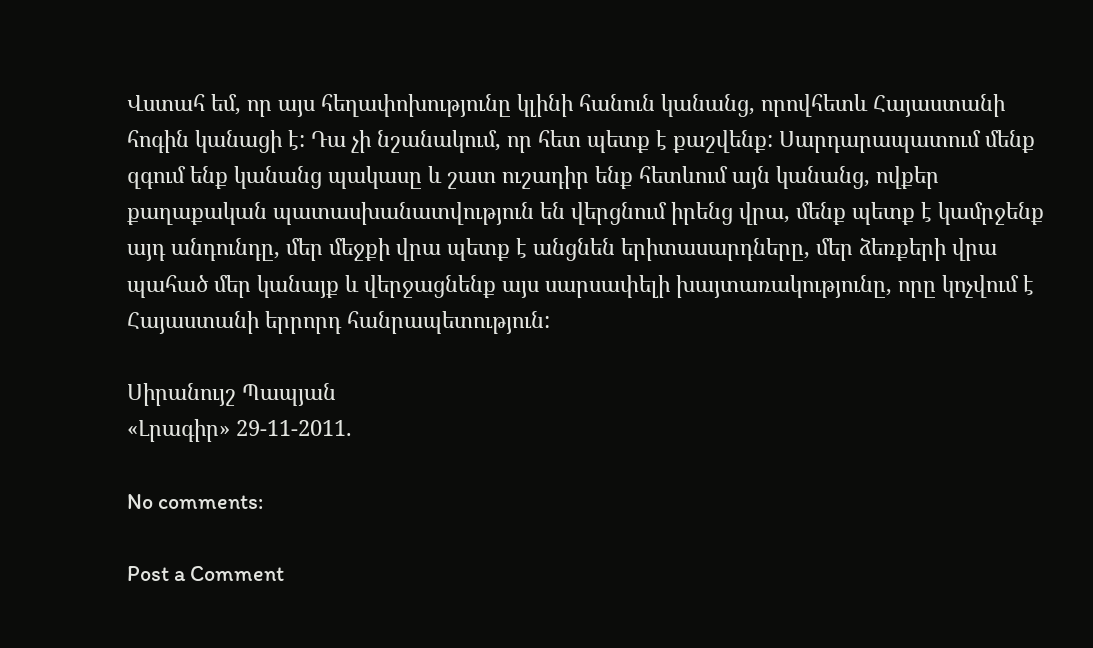Վստահ եմ, որ այս հեղափոխությունը կլինի հանուն կանանց, որովհետև Հայաստանի հոգին կանացի է: Դա չի նշանակում, որ հետ պետք է քաշվենք: Սարդարապատում մենք զգում ենք կանանց պակասը և շատ ուշադիր ենք հետևում այն կանանց, ովքեր քաղաքական պատասխանատվություն են վերցնում իրենց վրա, մենք պետք է կամրջենք այդ անդունդը, մեր մեջքի վրա պետք է անցնեն երիտասարդները, մեր ձեռքերի վրա պահած մեր կանայք և վերջացնենք այս սարսափելի խայտառակությունը, որը կոչվում է Հայաստանի երրորդ հանրապետություն:

Սիրանույշ Պապյան
«Լրագիր» 29-11-2011.

No comments:

Post a Comment